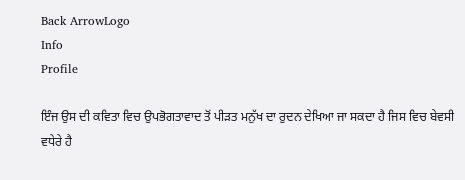Back ArrowLogo
Info
Profile

ਇੰਜ ਉਸ ਦੀ ਕਵਿਤਾ ਵਿਚ ਉਪਭੋਗਤਾਵਾਦ ਤੋਂ ਪੀੜਤ ਮਨੁੱਖ ਦਾ ਰੁਦਨ ਦੇਖਿਆ ਜਾ ਸਕਦਾ ਹੈ ਜਿਸ ਵਿਚ ਬੇਵਸੀ ਵਧੇਰੇ ਹੈ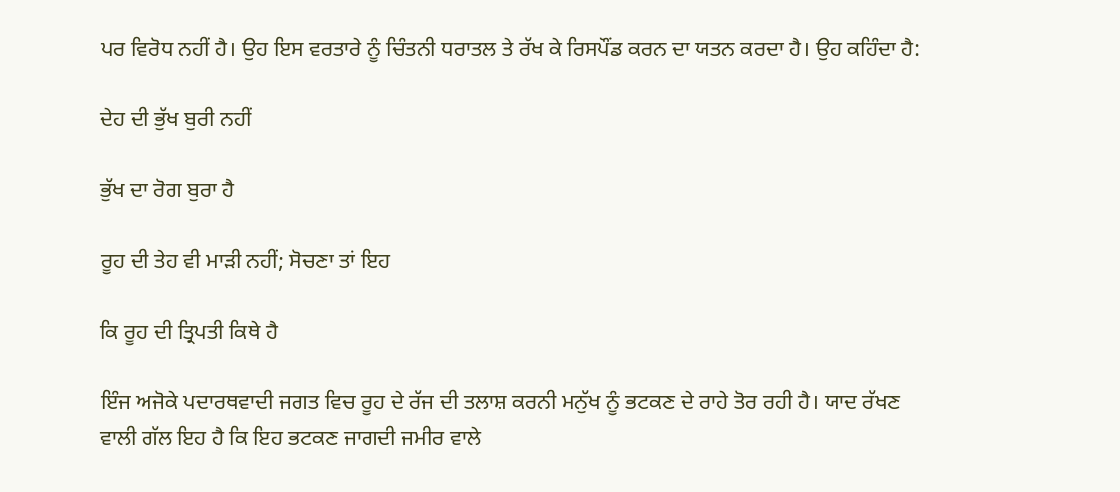ਪਰ ਵਿਰੋਧ ਨਹੀਂ ਹੈ। ਉਹ ਇਸ ਵਰਤਾਰੇ ਨੂੰ ਚਿੰਤਨੀ ਧਰਾਤਲ ਤੇ ਰੱਖ ਕੇ ਰਿਸਪੌਂਡ ਕਰਨ ਦਾ ਯਤਨ ਕਰਦਾ ਹੈ। ਉਹ ਕਹਿੰਦਾ ਹੈ:

ਦੇਹ ਦੀ ਭੁੱਖ ਬੁਰੀ ਨਹੀਂ

ਭੁੱਖ ਦਾ ਰੋਗ ਬੁਰਾ ਹੈ

ਰੂਹ ਦੀ ਤੇਹ ਵੀ ਮਾੜੀ ਨਹੀਂ; ਸੋਚਣਾ ਤਾਂ ਇਹ

ਕਿ ਰੂਹ ਦੀ ਤ੍ਰਿਪਤੀ ਕਿਥੇ ਹੈ

ਇੰਜ ਅਜੋਕੇ ਪਦਾਰਥਵਾਦੀ ਜਗਤ ਵਿਚ ਰੂਹ ਦੇ ਰੱਜ ਦੀ ਤਲਾਸ਼ ਕਰਨੀ ਮਨੁੱਖ ਨੂੰ ਭਟਕਣ ਦੇ ਰਾਹੇ ਤੋਰ ਰਹੀ ਹੈ। ਯਾਦ ਰੱਖਣ ਵਾਲੀ ਗੱਲ ਇਹ ਹੈ ਕਿ ਇਹ ਭਟਕਣ ਜਾਗਦੀ ਜਮੀਰ ਵਾਲੇ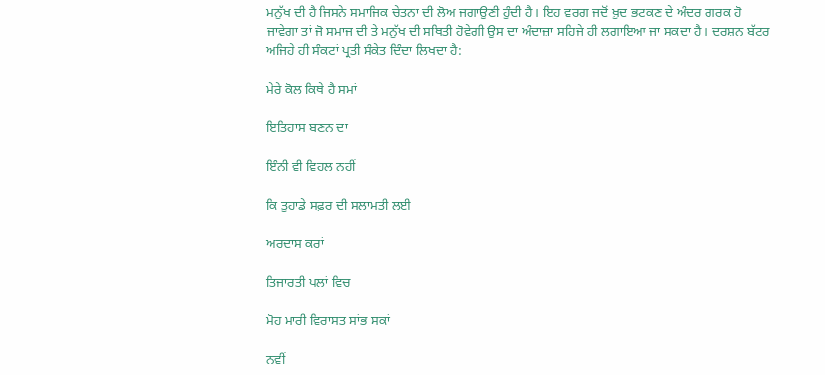ਮਨੁੱਖ ਦੀ ਹੈ ਜਿਸਨੇ ਸਮਾਜਿਕ ਚੇਤਨਾ ਦੀ ਲੋਅ ਜਗਾਉਣੀ ਹੁੰਦੀ ਹੈ। ਇਹ ਵਰਗ ਜਦੋਂ ਖ਼ੁਦ ਭਟਕਣ ਦੇ ਅੰਦਰ ਗਰਕ ਹੋ ਜਾਵੇਗਾ ਤਾਂ ਜੋ ਸਮਾਜ ਦੀ ਤੇ ਮਨੁੱਖ ਦੀ ਸਥਿਤੀ ਹੋਵੇਗੀ ਉਸ ਦਾ ਅੰਦਾਜ਼ਾ ਸਹਿਜੇ ਹੀ ਲਗਾਇਆ ਜਾ ਸਕਦਾ ਹੈ। ਦਰਸ਼ਨ ਬੱਟਰ ਅਜਿਹੇ ਹੀ ਸੰਕਟਾਂ ਪ੍ਰਤੀ ਸੰਕੇਤ ਦਿੰਦਾ ਲਿਖਦਾ ਹੈ:

ਮੇਰੇ ਕੋਲ ਕਿਥੇ ਹੈ ਸਮਾਂ

ਇਤਿਹਾਸ ਬਣਨ ਦਾ

ਇੰਨੀ ਵੀ ਵਿਹਲ ਨਹੀਂ

ਕਿ ਤੁਹਾਡੇ ਸਫ਼ਰ ਦੀ ਸਲਾਮਤੀ ਲਈ

ਅਰਦਾਸ ਕਰਾਂ

ਤਿਜਾਰਤੀ ਪਲਾਂ ਵਿਚ

ਮੋਹ ਮਾਰੀ ਵਿਰਾਸਤ ਸਾਂਭ ਸਕਾਂ

ਨਵੀਂ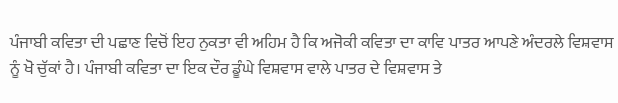ਪੰਜਾਬੀ ਕਵਿਤਾ ਦੀ ਪਛਾਣ ਵਿਚੋਂ ਇਹ ਨੁਕਤਾ ਵੀ ਅਹਿਮ ਹੈ ਕਿ ਅਜੋਕੀ ਕਵਿਤਾ ਦਾ ਕਾਵਿ ਪਾਤਰ ਆਪਣੇ ਅੰਦਰਲੇ ਵਿਸ਼ਵਾਸ ਨੂੰ ਖੋ ਚੁੱਕਾਂ ਹੈ। ਪੰਜਾਬੀ ਕਵਿਤਾ ਦਾ ਇਕ ਦੌਰ ਡੂੰਘੇ ਵਿਸ਼ਵਾਸ ਵਾਲੇ ਪਾਤਰ ਦੇ ਵਿਸ਼ਵਾਸ ਤੇ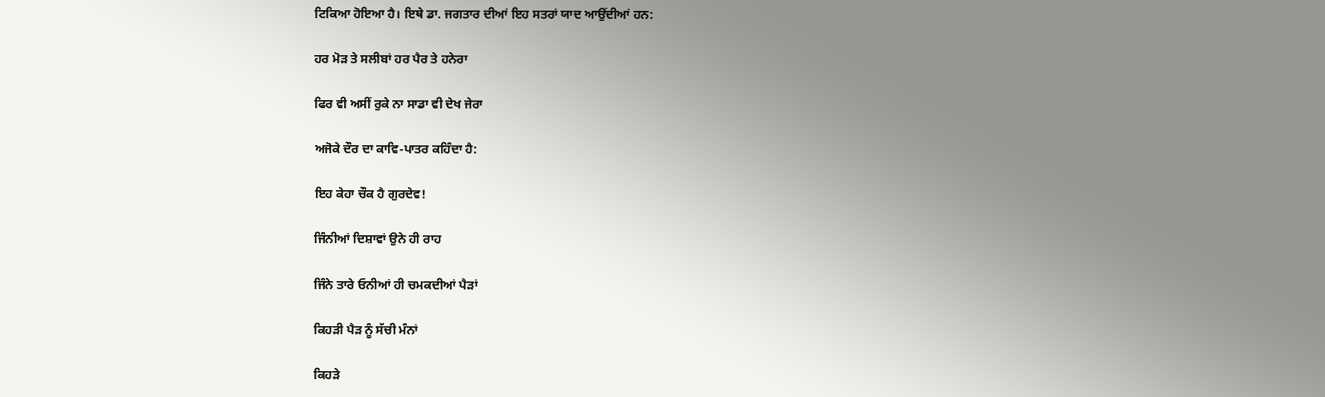ਟਿਕਿਆ ਹੋਇਆ ਹੈ। ਇਥੇ ਡਾ. ਜਗਤਾਰ ਦੀਆਂ ਇਹ ਸਤਰਾਂ ਯਾਦ ਆਉਂਦੀਆਂ ਹਨ:

ਹਰ ਮੋੜ ਤੇ ਸਲੀਬਾਂ ਹਰ ਪੈਰ ਤੇ ਹਨੇਰਾ

ਫਿਰ ਵੀ ਅਸੀਂ ਰੁਕੇ ਨਾ ਸਾਡਾ ਵੀ ਦੇਖ ਜੇਰਾ

ਅਜੋਕੇ ਦੌਰ ਦਾ ਕਾਵਿ-ਪਾਤਰ ਕਹਿੰਦਾ ਹੈ:

ਇਹ ਕੇਹਾ ਚੌਕ ਹੈ ਗੁਰਦੇਵ!

ਜਿੰਨੀਆਂ ਦਿਸ਼ਾਵਾਂ ਉਨੇ ਹੀ ਰਾਹ

ਜਿੰਨੇ ਤਾਰੇ ਓਨੀਆਂ ਹੀ ਚਮਕਦੀਆਂ ਪੈੜਾਂ

ਕਿਹੜੀ ਪੈੜ ਨੂੰ ਸੱਚੀ ਮੰਨਾਂ

ਕਿਹੜੇ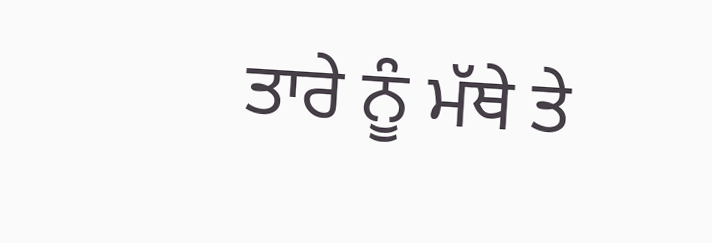ਤਾਰੇ ਨੂੰ ਮੱਥੇ ਤੇ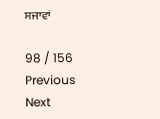ਸਜਾਵਾਂ

98 / 156
Previous
Next